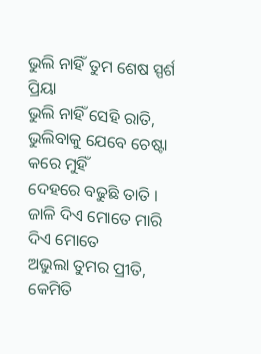ଭୁଲି ନାହିଁ ତୁମ ଶେଷ ସ୍ପର୍ଶ ପ୍ରିୟା
ଭୁଲି ନାହିଁ ସେହି ରାତି,
ଭୁଲିବାକୁ ଯେବେ ଚେଷ୍ଟା କରେ ମୁହିଁ
ଦେହରେ ବଢୁଛି ତାତି ।
ଜାଳି ଦିଏ ମୋତେ ମାରି ଦିଏ ମୋତେ
ଅଭୁଲା ତୁମର ପ୍ରୀତି,
କେମିତି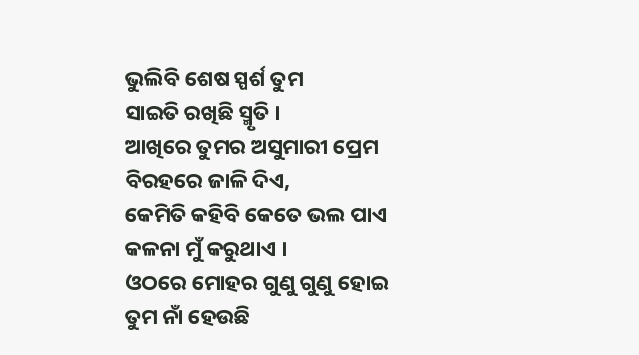ଭୁଲିବି ଶେଷ ସ୍ପର୍ଶ ତୁମ
ସାଇତି ରଖିଛି ସ୍ମୃତି ।
ଆଖିରେ ତୁମର ଅସୁମାରୀ ପ୍ରେମ
ବିରହରେ ଜାଳି ଦିଏ,
କେମିତି କହିବି କେତେ ଭଲ ପାଏ
କଳନା ମୁଁ କରୁଥାଏ ।
ଓଠରେ ମୋହର ଗୁଣୁ ଗୁଣୁ ହୋଇ
ତୁମ ନାଁ ହେଉଛି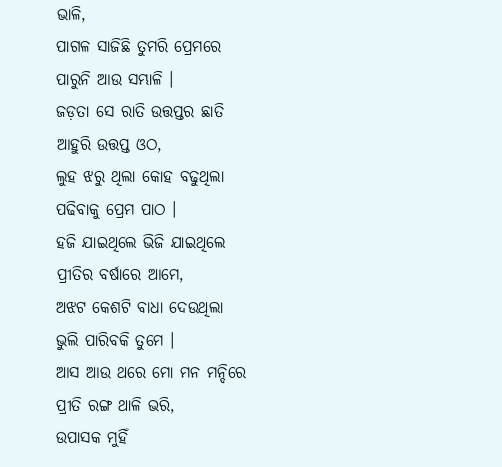ଭାଳି,
ପାଗଳ ସାଜିଛି ତୁମରି ପ୍ରେମରେ
ପାରୁନି ଆଉ ସମ୍ଭାଳି ।
ଜଡ଼ତା ସେ ରାତି ଉତ୍ତପ୍ତର ଛାତି
ଆହୁରି ଉତ୍ତପ୍ତ ଓଠ,
ଲୁହ ଝରୁ ଥିଲା କୋହ ବଢୁଥିଲା
ପଢିବାକୁ ପ୍ରେମ ପାଠ ।
ହଜି ଯାଇଥିଲେ ଭିଜି ଯାଇଥିଲେ
ପ୍ରୀତିର ବର୍ଷାରେ ଆମେ,
ଅଝଟ କେଶଟି ବାଧା ଦେଉଥିଲା
ଭୁଲି ପାରିବକି ତୁମେ ।
ଆସ ଆଉ ଥରେ ମୋ ମନ ମନ୍ଦିରେ
ପ୍ରୀତି ରଙ୍ଗ ଥାଳି ଭରି,
ଉପାସକ ମୁହିଁ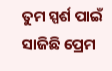ତୁମ ସ୍ପର୍ଶ ପାଇଁ
ସାଜିଛି ପ୍ରେମ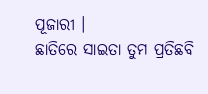ପୂଜାରୀ ।
ଛାତିରେ ସାଇତା ତୁମ ପ୍ରତିଛବି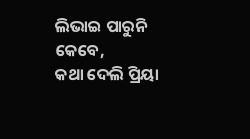ଲିଭାଇ ପାରୁନି କେବେ,
କଥା ଦେଲି ପ୍ରିୟା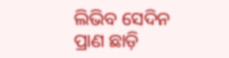ଲିଭିବ ସେଦିନ
ପ୍ରାଣ ଛାଡ଼ି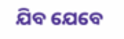ଯିବ ଯେବେ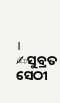।
✍ସୁବ୍ରତ ସେଠୀ